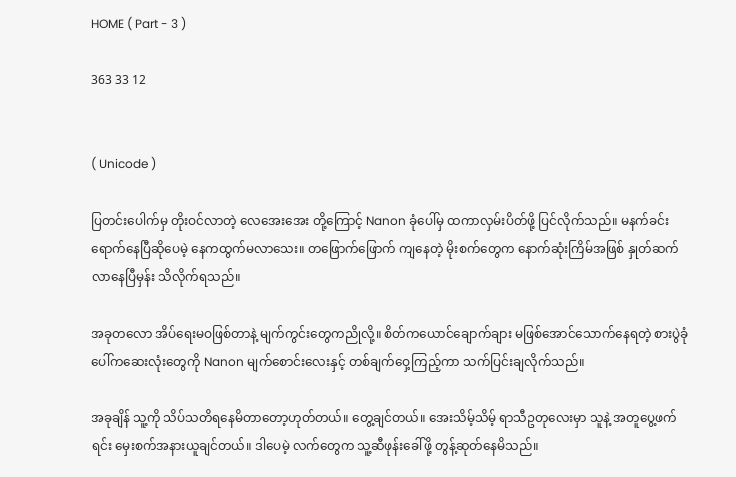HOME ( Part - 3 )

363 33 12


( Unicode )

ပြတင်းပေါက်မှ တိုးဝင်လာတဲ့ လေအေးအေး တို့ကြောင့် Nanon ခုံပေါ်မှ ထကာလှမ်းပိတ်ဖို့ ပြင်လိုက်သည်။ မနက်ခင်းရောက်နေပြီဆိုပေမဲ့ နေကထွက်မလာသေး။ တဖြောက်ဖြောက် ကျနေတဲ့ မိုးစက်တွေက နောက်ဆုံးကြိမ်အဖြစ် နှုတ်ဆက်လာနေပြီမှန်း သိလိုက်ရသည်။

အခုတလော အိပ်ရေးမဝဖြစ်တာနဲ့ မျက်ကွင်းတွေကညိုလို့။ စိတ်ကယောင်ချောက်ချား မဖြစ်အောင်သောက်နေရတဲ့ စားပွဲခုံပေါ်ကဆေးလုံးတွေကို Nanon မျက်စောင်းလေးနှင့် တစ်ချက်ဝှေ့ကြည့်ကာ သက်ပြင်းချလိုက်သည်။

အခုချိန် သူ့ကို သိပ်သတိရနေမိတာတော့ဟုတ်တယ်။ တွေ့ချင်တယ်။ အေးသိမ့်သိမ့် ရာသီဥတုလေးမှာ သူနဲ့ အတူပွေ့ဖက်ရင်း မှေးစက်အနားယူချင်တယ်။ ဒါပေမဲ့ လက်တွေက သူ့ဆီဖုန်းခေါ်ဖို့ တွန့်ဆုတ်နေမိသည်။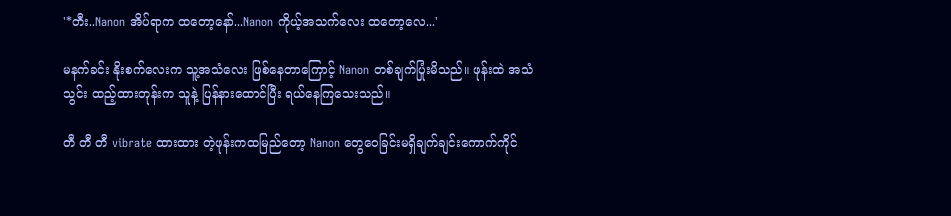'*တီး..Nanon အိပ်ရာက ထတော့နော်...Nanon ကိုယ့်အသက်လေး ထတော့လေ...'

မနက်ခင်း နိုးစက်လေးက သူ့အသံလေး ဖြစ်နေတာကြောင့် Nanon တစ်ချက်ပြုံးမိသည်။ ဖုန်းထဲ အသံသွင်း ထည့်ထားတုန်းက သူနဲ့ ပြန်နားထောင်ပြီး ရယ်နေကြသေးသည်။

တီ တီ တီ vibrate ထားထား တဲ့ဖုန်းကထမြည်တော့ Nanon တွေဝေခြင်းမရှိချက်ချင်းကောက်ကိုင်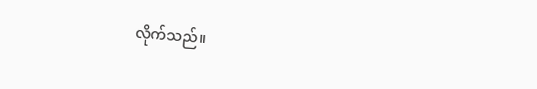လိုက်သည်။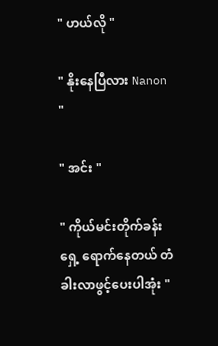" ဟယ်လို "

" နိုးနေပြီလား Nanon "

" အင်း "

" ကိုယ်မင်းတိုက်ခန်းရှေ့ ရောက်နေတယ် တံခါးလာဖွင့်ပေးပါအုံး "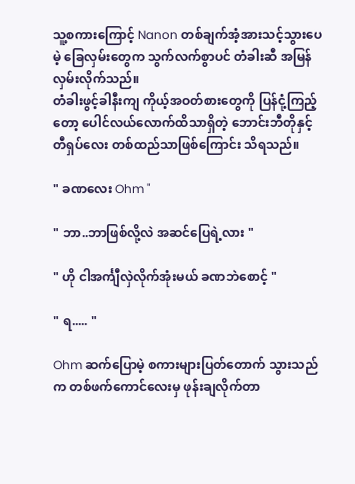သူ့စကားကြောင့် Nanon တစ်ချက်အံ့အားသင့်သွားပေမဲ့ ခြေလှမ်းတွေက သွက်လက်စွာပင် တံခါးဆီ အမြန်လှမ်းလိုက်သည်။
တံခါးဖွင့်ခါနီးကျ ကိုယ့်အဝတ်စားတွေကို ပြန်ငုံ့ကြည့်တော့ ပေါင်လယ်လောက်ထိသာရှိတဲ့ ဘောင်းဘီတိုနှင့် တီရှပ်လေး တစ်ထည်သာဖြစ်ကြောင်း သိရသည်။

" ခဏလေး Ohm "

" ဘာ..ဘာဖြစ်လို့လဲ အဆင်ပြေရဲ့လား "

" ဟို ငါအင်္ကျီလှဲလိုက်အုံးမယ် ခဏဘဲစောင့် "

" ရ..... "

Ohm ဆက်ပြောမဲ့ စကားများပြတ်တောက် သွားသည်က တစ်ဖက်ကောင်လေးမှ ဖုန်းချလိုက်တာ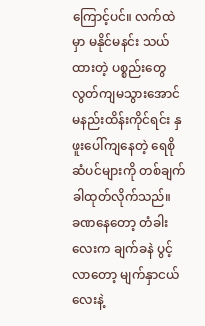ကြောင့်ပင်။ လက်ထဲမှာ မနိုင်မနင်း သယ်ထားတဲ့ ပစ္စည်းတွေ လွတ်ကျမသွားအောင် မနည်းထိန်းကိုင်ရင်း နှဖူးပေါ်ကျနေတဲ့ ရေစိုဆံပင်များကို တစ်ချက်ခါထုတ်လိုက်သည်။
ခဏနေတော့ တံခါးလေးက ချက်ခနဲ ပွင့်လာတော့ မျက်နှာငယ်လေးနဲ့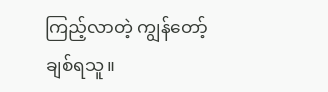ကြည့်လာတဲ့ ကျွန်တော့် ချစ်ရသူ။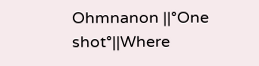Ohmnanon ||°One shot°||Where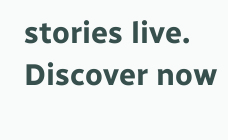stories live. Discover now